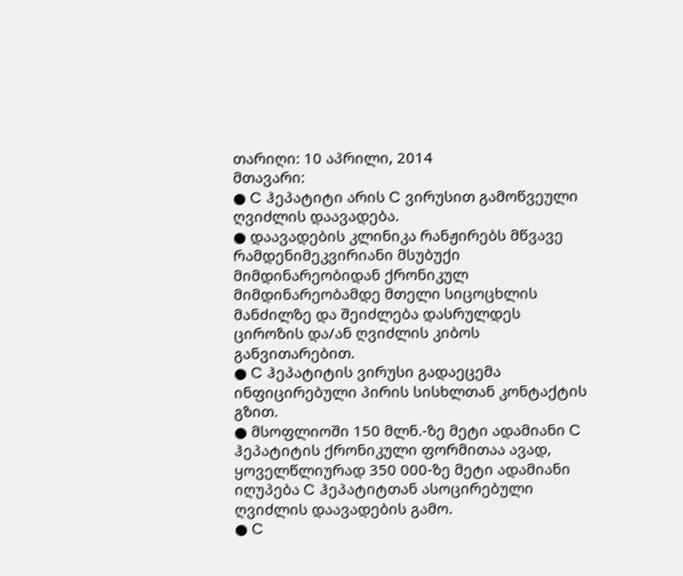თარიღი: 10 აპრილი, 2014
მთავარი:
● C ჰეპატიტი არის C ვირუსით გამოწვეული ღვიძლის დაავადება.
● დაავადების კლინიკა რანჟირებს მწვავე რამდენიმეკვირიანი მსუბუქი მიმდინარეობიდან ქრონიკულ მიმდინარეობამდე მთელი სიცოცხლის მანძილზე და შეიძლება დასრულდეს ციროზის და/ან ღვიძლის კიბოს განვითარებით.
● C ჰეპატიტის ვირუსი გადაეცემა ინფიცირებული პირის სისხლთან კონტაქტის გზით.
● მსოფლიოში 150 მლნ.-ზე მეტი ადამიანი C ჰეპატიტის ქრონიკული ფორმითაა ავად, ყოველწლიურად 350 000-ზე მეტი ადამიანი იღუპება C ჰეპატიტთან ასოცირებული ღვიძლის დაავადების გამო.
● C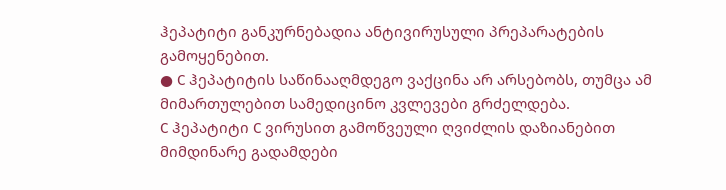ჰეპატიტი განკურნებადია ანტივირუსული პრეპარატების გამოყენებით.
● C ჰეპატიტის საწინააღმდეგო ვაქცინა არ არსებობს, თუმცა ამ მიმართულებით სამედიცინო კვლევები გრძელდება.
C ჰეპატიტი C ვირუსით გამოწვეული ღვიძლის დაზიანებით მიმდინარე გადამდები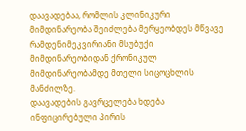დაავადებაა, რომლის კლინიკური მიმდინარეობა შეიძლება მერყეობდეს მწვავე რამდენიმეკვირიანი მსუბუქი მიმდინარეობიდან ქრონიკულ მიმდინარეობამდე მთელი სიცოცხლის მანძილზე.
დაავადების გავრცელება ხდება ინფიცირებული პირის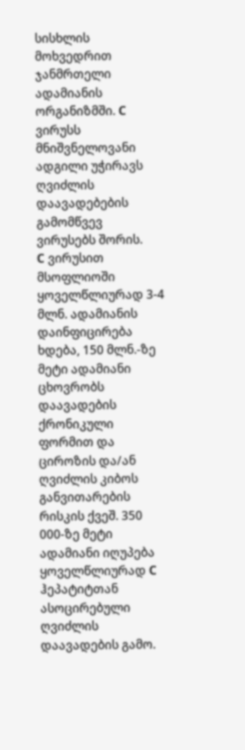სისხლის მოხვედრით ჯანმრთელი ადამიანის ორგანიზმში. C ვირუსს მნიშვნელოვანი ადგილი უჭირავს ღვიძლის დაავადებების გამომწვევ ვირუსებს შორის.
C ვირუსით მსოფლიოში ყოველწლიურად 3-4 მლნ. ადამიანის დაინფიცირება ხდება, 150 მლნ.-ზე მეტი ადამიანი ცხოვრობს დაავადების ქრონიკული ფორმით და ციროზის და/ან ღვიძლის კიბოს განვითარების რისკის ქვეშ. 350 000-ზე მეტი ადამიანი იღუპება ყოველწლიურად C ჰეპატიტთან ასოცირებული ღვიძლის დაავადების გამო.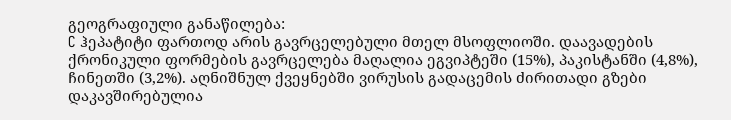გეოგრაფიული განაწილება:
C ჰეპატიტი ფართოდ არის გავრცელებული მთელ მსოფლიოში. დაავადების ქრონიკული ფორმების გავრცელება მაღალია ეგვიპტეში (15%), პაკისტანში (4,8%), ჩინეთში (3,2%). აღნიშნულ ქვეყნებში ვირუსის გადაცემის ძირითადი გზები დაკავშირებულია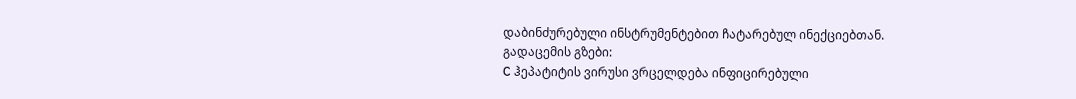დაბინძურებული ინსტრუმენტებით ჩატარებულ ინექციებთან.
გადაცემის გზები:
C ჰეპატიტის ვირუსი ვრცელდება ინფიცირებული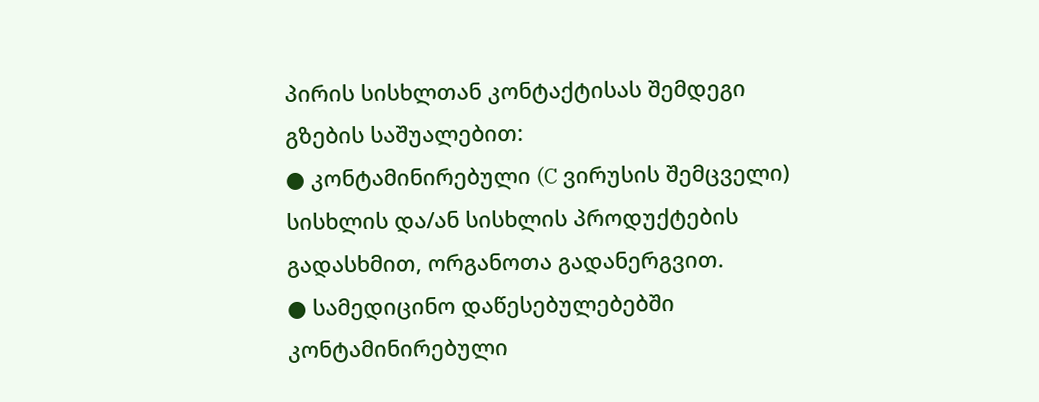პირის სისხლთან კონტაქტისას შემდეგი გზების საშუალებით:
● კონტამინირებული (C ვირუსის შემცველი) სისხლის და/ან სისხლის პროდუქტების გადასხმით, ორგანოთა გადანერგვით.
● სამედიცინო დაწესებულებებში კონტამინირებული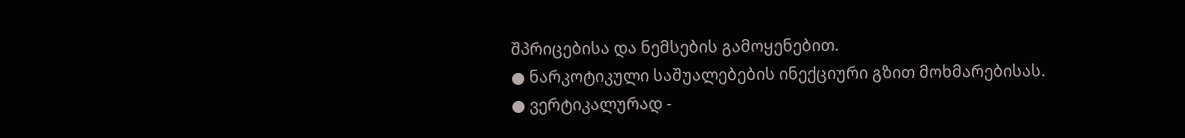შპრიცებისა და ნემსების გამოყენებით.
● ნარკოტიკული საშუალებების ინექციური გზით მოხმარებისას.
● ვერტიკალურად -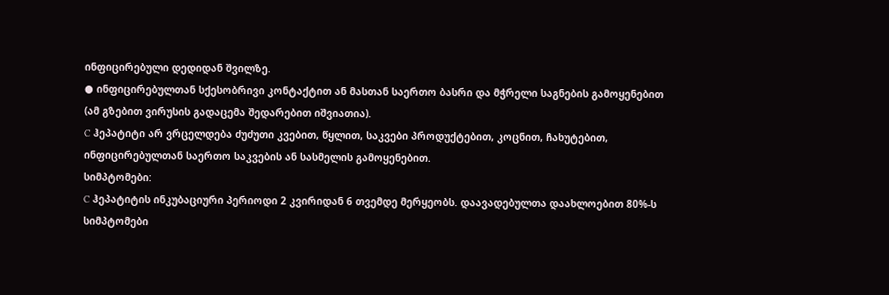ინფიცირებული დედიდან შვილზე.
● ინფიცირებულთან სქესობრივი კონტაქტით ან მასთან საერთო ბასრი და მჭრელი საგნების გამოყენებით (ამ გზებით ვირუსის გადაცემა შედარებით იშვიათია).
C ჰეპატიტი არ ვრცელდება ძუძუთი კვებით, წყლით, საკვები პროდუქტებით, კოცნით, ჩახუტებით, ინფიცირებულთან საერთო საკვების ან სასმელის გამოყენებით.
სიმპტომები:
C ჰეპატიტის ინკუბაციური პერიოდი 2 კვირიდან 6 თვემდე მერყეობს. დაავადებულთა დაახლოებით 80%-ს სიმპტომები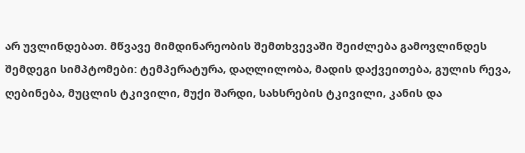არ უვლინდებათ. მწვავე მიმდინარეობის შემთხვევაში შეიძლება გამოვლინდეს შემდეგი სიმპტომები: ტემპერატურა, დაღლილობა, მადის დაქვეითება, გულის რევა, ღებინება, მუცლის ტკივილი, მუქი შარდი, სახსრების ტკივილი, კანის და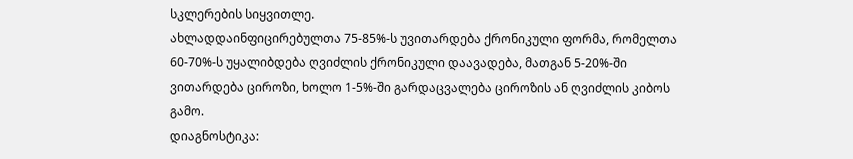სკლერების სიყვითლე.
ახლადდაინფიცირებულთა 75-85%-ს უვითარდება ქრონიკული ფორმა, რომელთა 60-70%-ს უყალიბდება ღვიძლის ქრონიკული დაავადება, მათგან 5-20%-ში ვითარდება ციროზი, ხოლო 1-5%-ში გარდაცვალება ციროზის ან ღვიძლის კიბოს გამო.
დიაგნოსტიკა: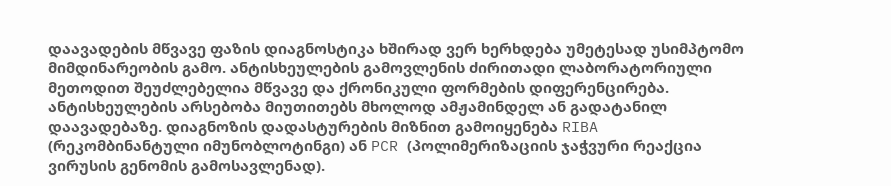დაავადების მწვავე ფაზის დიაგნოსტიკა ხშირად ვერ ხერხდება უმეტესად უსიმპტომო მიმდინარეობის გამო. ანტისხეულების გამოვლენის ძირითადი ლაბორატორიული მეთოდით შეუძლებელია მწვავე და ქრონიკული ფორმების დიფერენცირება. ანტისხეულების არსებობა მიუთითებს მხოლოდ ამჟამინდელ ან გადატანილ დაავადებაზე. დიაგნოზის დადასტურების მიზნით გამოიყენება RIBA (რეკომბინანტული იმუნობლოტინგი) ან PCR (პოლიმერიზაციის ჯაჭვური რეაქცია ვირუსის გენომის გამოსავლენად).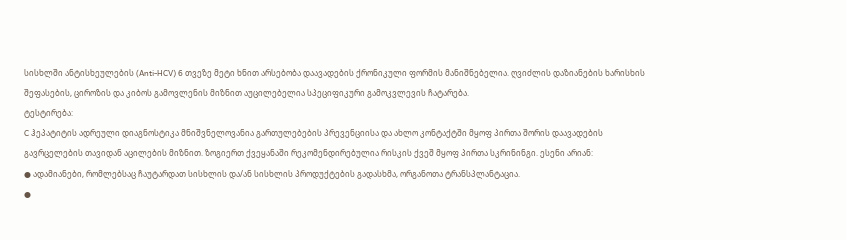სისხლში ანტისხეულების (Anti-HCV) 6 თვეზე მეტი ხნით არსებობა დაავადების ქრონიკული ფორმის მანიშნებელია. ღვიძლის დაზიანების ხარისხის შეფასების, ციროზის და კიბოს გამოვლენის მიზნით აუცილებელია სპეციფიკური გამოკვლევის ჩატარება.
ტესტირება:
C ჰეპატიტის ადრეული დიაგნოსტიკა მნიშვნელოვანია გართულებების პრევენციისა და ახლო კონტაქტში მყოფ პირთა შორის დაავადების გავრცელების თავიდან აცილების მიზნით. ზოგიერთ ქვეყანაში რეკომენდირებულია რისკის ქვეშ მყოფ პირთა სკრინინგი. ესენი არიან:
● ადამიანები, რომლებსაც ჩაუტარდათ სისხლის და/ან სისხლის პროდუქტების გადასხმა, ორგანოთა ტრანსპლანტაცია.
●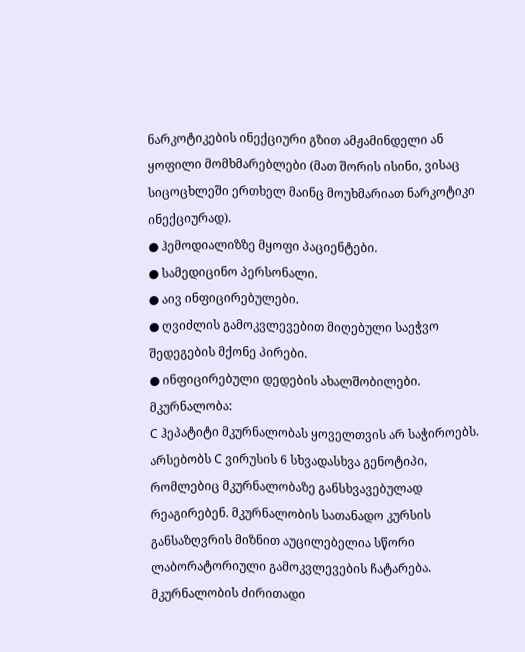ნარკოტიკების ინექციური გზით ამჟამინდელი ან ყოფილი მომხმარებლები (მათ შორის ისინი, ვისაც სიცოცხლეში ერთხელ მაინც მოუხმარიათ ნარკოტიკი ინექციურად).
● ჰემოდიალიზზე მყოფი პაციენტები.
● სამედიცინო პერსონალი.
● აივ ინფიცირებულები.
● ღვიძლის გამოკვლევებით მიღებული საეჭვო შედეგების მქონე პირები.
● ინფიცირებული დედების ახალშობილები.
მკურნალობა:
C ჰეპატიტი მკურნალობას ყოველთვის არ საჭიროებს. არსებობს C ვირუსის 6 სხვადასხვა გენოტიპი, რომლებიც მკურნალობაზე განსხვავებულად რეაგირებენ. მკურნალობის სათანადო კურსის განსაზღვრის მიზნით აუცილებელია სწორი ლაბორატორიული გამოკვლევების ჩატარება.
მკურნალობის ძირითადი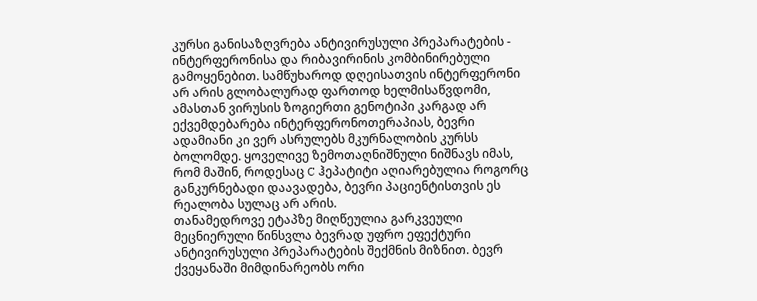კურსი განისაზღვრება ანტივირუსული პრეპარატების - ინტერფერონისა და რიბავირინის კომბინირებული გამოყენებით. სამწუხაროდ დღეისათვის ინტერფერონი არ არის გლობალურად ფართოდ ხელმისაწვდომი, ამასთან ვირუსის ზოგიერთი გენოტიპი კარგად არ ექვემდებარება ინტერფერონოთერაპიას, ბევრი ადამიანი კი ვერ ასრულებს მკურნალობის კურსს ბოლომდე. ყოველივე ზემოთაღნიშნული ნიშნავს იმას, რომ მაშინ, როდესაც C ჰეპატიტი აღიარებულია როგორც განკურნებადი დაავადება, ბევრი პაციენტისთვის ეს რეალობა სულაც არ არის.
თანამედროვე ეტაპზე მიღწეულია გარკვეული მეცნიერული წინსვლა ბევრად უფრო ეფექტური ანტივირუსული პრეპარატების შექმნის მიზნით. ბევრ ქვეყანაში მიმდინარეობს ორი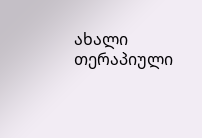ახალი თერაპიული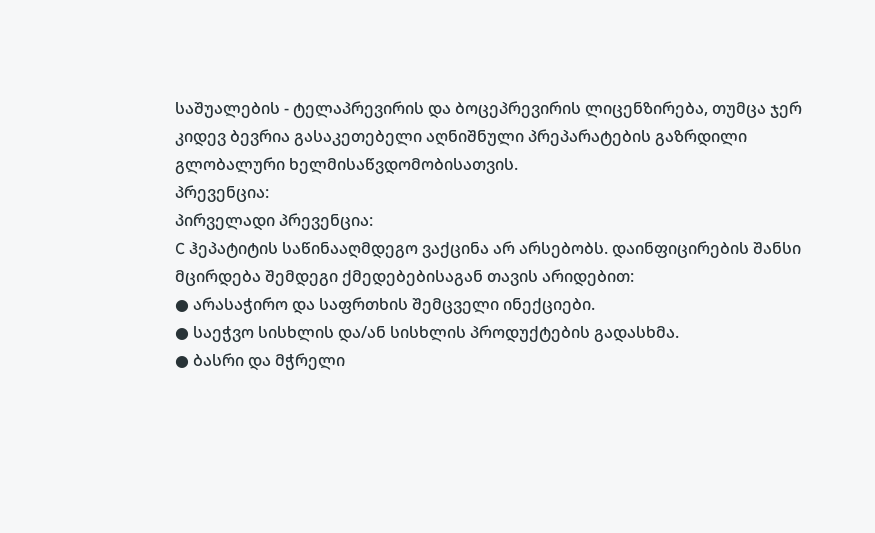საშუალების - ტელაპრევირის და ბოცეპრევირის ლიცენზირება, თუმცა ჯერ კიდევ ბევრია გასაკეთებელი აღნიშნული პრეპარატების გაზრდილი გლობალური ხელმისაწვდომობისათვის.
პრევენცია:
პირველადი პრევენცია:
C ჰეპატიტის საწინააღმდეგო ვაქცინა არ არსებობს. დაინფიცირების შანსი მცირდება შემდეგი ქმედებებისაგან თავის არიდებით:
● არასაჭირო და საფრთხის შემცველი ინექციები.
● საეჭვო სისხლის და/ან სისხლის პროდუქტების გადასხმა.
● ბასრი და მჭრელი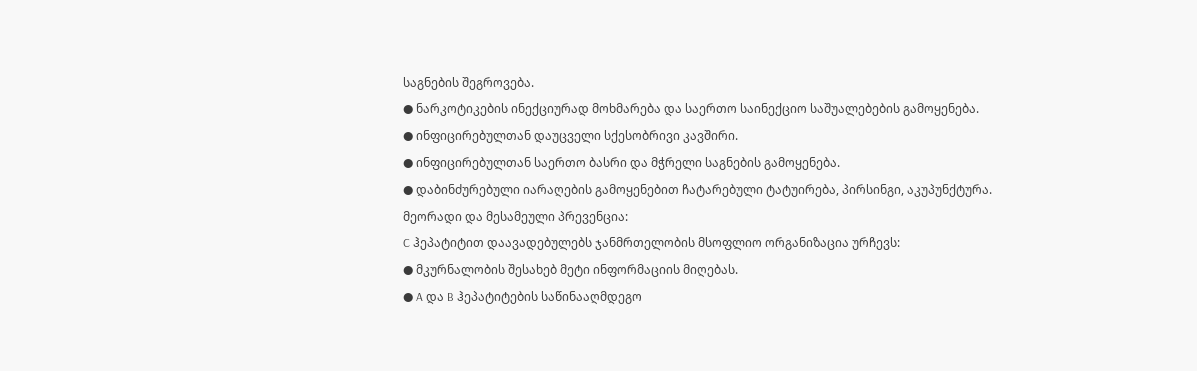საგნების შეგროვება.
● ნარკოტიკების ინექციურად მოხმარება და საერთო საინექციო საშუალებების გამოყენება.
● ინფიცირებულთან დაუცველი სქესობრივი კავშირი.
● ინფიცირებულთან საერთო ბასრი და მჭრელი საგნების გამოყენება.
● დაბინძურებული იარაღების გამოყენებით ჩატარებული ტატუირება, პირსინგი, აკუპუნქტურა.
მეორადი და მესამეული პრევენცია:
C ჰეპატიტით დაავადებულებს ჯანმრთელობის მსოფლიო ორგანიზაცია ურჩევს:
● მკურნალობის შესახებ მეტი ინფორმაციის მიღებას.
● A და B ჰეპატიტების საწინააღმდეგო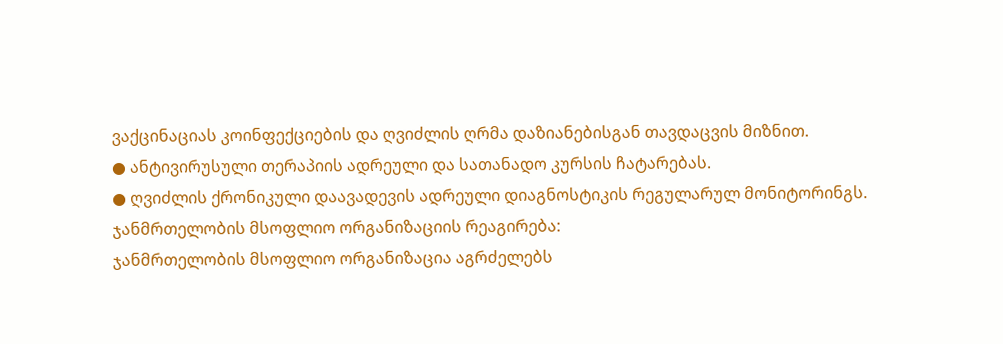ვაქცინაციას კოინფექციების და ღვიძლის ღრმა დაზიანებისგან თავდაცვის მიზნით.
● ანტივირუსული თერაპიის ადრეული და სათანადო კურსის ჩატარებას.
● ღვიძლის ქრონიკული დაავადევის ადრეული დიაგნოსტიკის რეგულარულ მონიტორინგს.
ჯანმრთელობის მსოფლიო ორგანიზაციის რეაგირება:
ჯანმრთელობის მსოფლიო ორგანიზაცია აგრძელებს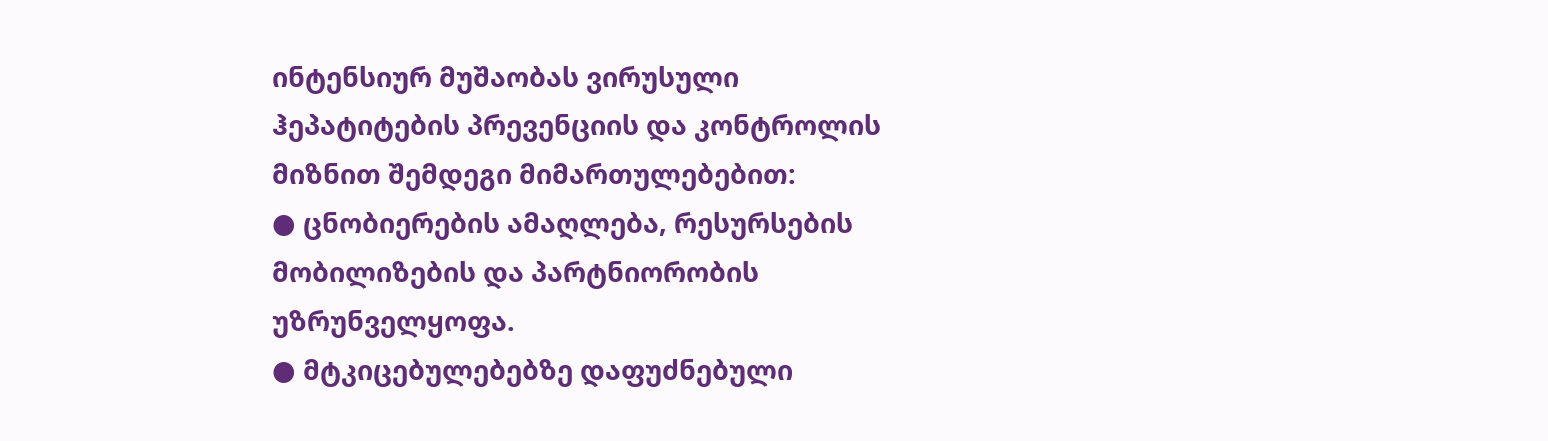ინტენსიურ მუშაობას ვირუსული ჰეპატიტების პრევენციის და კონტროლის მიზნით შემდეგი მიმართულებებით:
● ცნობიერების ამაღლება, რესურსების მობილიზების და პარტნიორობის უზრუნველყოფა.
● მტკიცებულებებზე დაფუძნებული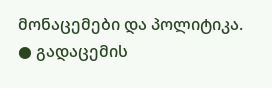მონაცემები და პოლიტიკა.
● გადაცემის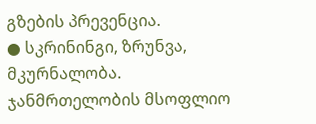გზების პრევენცია.
● სკრინინგი, ზრუნვა, მკურნალობა.
ჯანმრთელობის მსოფლიო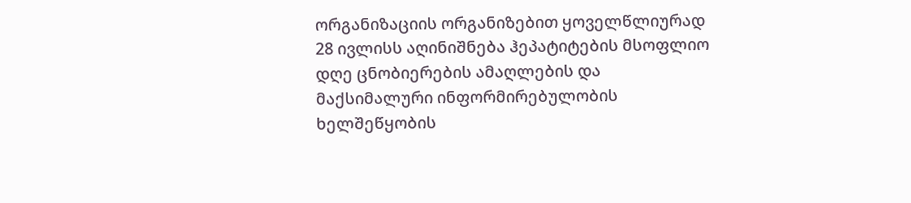ორგანიზაციის ორგანიზებით ყოველწლიურად 28 ივლისს აღინიშნება ჰეპატიტების მსოფლიო დღე ცნობიერების ამაღლების და მაქსიმალური ინფორმირებულობის ხელშეწყობის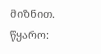მიზნით.
წყარო: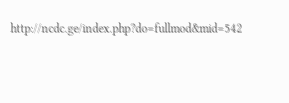http://ncdc.ge/index.php?do=fullmod&mid=542